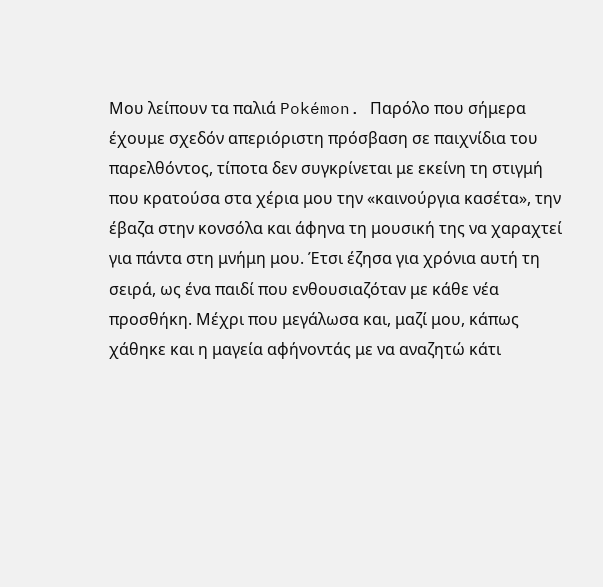Μου λείπουν τα παλιά Pokémon. Παρόλο που σήμερα έχουμε σχεδόν απεριόριστη πρόσβαση σε παιχνίδια του παρελθόντος, τίποτα δεν συγκρίνεται με εκείνη τη στιγμή που κρατούσα στα χέρια μου την «καινούργια κασέτα», την έβαζα στην κονσόλα και άφηνα τη μουσική της να χαραχτεί για πάντα στη μνήμη μου. Έτσι έζησα για χρόνια αυτή τη σειρά, ως ένα παιδί που ενθουσιαζόταν με κάθε νέα προσθήκη. Μέχρι που μεγάλωσα και, μαζί μου, κάπως χάθηκε και η μαγεία αφήνοντάς με να αναζητώ κάτι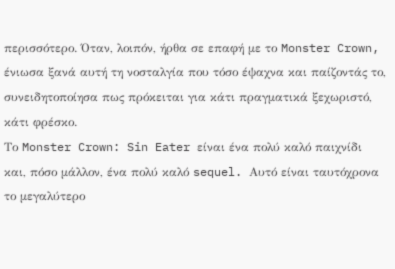περισσότερο. Όταν, λοιπόν, ήρθα σε επαφή με το Monster Crown, ένιωσα ξανά αυτή τη νοσταλγία που τόσο έψαχνα και παίζοντάς το, συνειδητοποίησα πως πρόκειται για κάτι πραγματικά ξεχωριστό, κάτι φρέσκο.
Το Monster Crown: Sin Eater είναι ένα πολύ καλό παιχνίδι και, πόσο μάλλον, ένα πολύ καλό sequel. Αυτό είναι ταυτόχρονα το μεγαλύτερο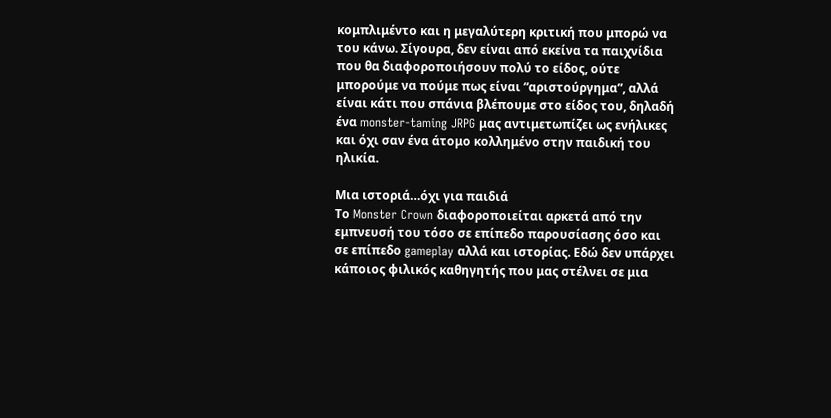κομπλιμέντο και η μεγαλύτερη κριτική που μπορώ να του κάνω. Σίγουρα, δεν είναι από εκείνα τα παιχνίδια που θα διαφοροποιήσουν πολύ το είδος, ούτε μπορούμε να πούμε πως είναι “αριστούργημα”, αλλά είναι κάτι που σπάνια βλέπουμε στο είδος του, δηλαδή ένα monster-taming JRPG μας αντιμετωπίζει ως ενήλικες και όχι σαν ένα άτομο κολλημένο στην παιδική του ηλικία.

Μια ιστοριά…όχι για παιδιά
Το Monster Crown διαφοροποιείται αρκετά από την εμπνευσή του τόσο σε επίπεδο παρουσίασης όσο και σε επίπεδο gameplay αλλά και ιστορίας. Εδώ δεν υπάρχει κάποιος φιλικός καθηγητής που μας στέλνει σε μια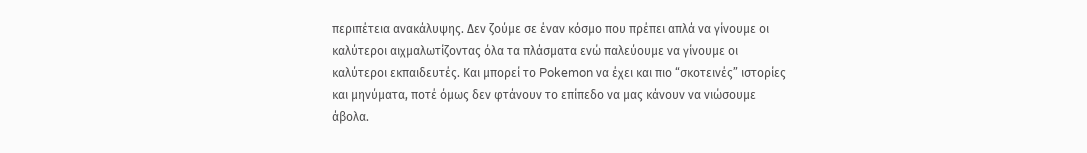περιπέτεια ανακάλυψης. Δεν ζούμε σε έναν κόσμο που πρέπει απλά να γίνουμε οι καλύτεροι αιχμαλωτίζοντας όλα τα πλάσματα ενώ παλεύουμε να γίνουμε οι καλύτεροι εκπαιδευτές. Και μπορεί το Pokemon να έχει και πιο “σκοτεινές” ιστορίες και μηνύματα, ποτέ όμως δεν φτάνουν το επίπεδο να μας κάνουν να νιώσουμε άβολα.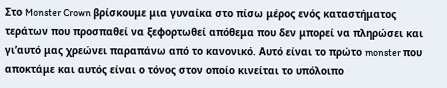Στο Monster Crown βρίσκουμε μια γυναίκα στο πίσω μέρος ενός καταστήματος τεράτων που προσπαθεί να ξεφορτωθεί απόθεμα που δεν μπορεί να πληρώσει και γι’αυτό μας χρεώνει παραπάνω από το κανονικό. Αυτό είναι το πρώτο monster που αποκτάμε και αυτός είναι ο τόνος στον οποίο κινείται το υπόλοιπο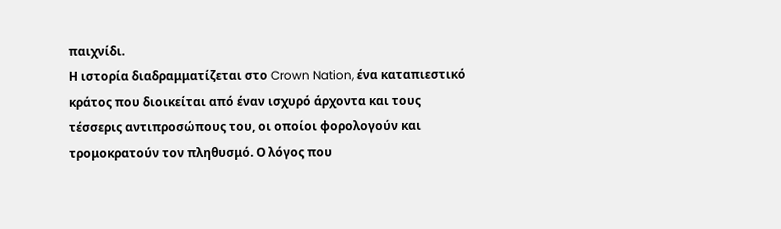παιχνίδι.
Η ιστορία διαδραμματίζεται στο Crown Nation, ένα καταπιεστικό κράτος που διοικείται από έναν ισχυρό άρχοντα και τους τέσσερις αντιπροσώπους του, οι οποίοι φορολογούν και τρομοκρατούν τον πληθυσμό. Ο λόγος που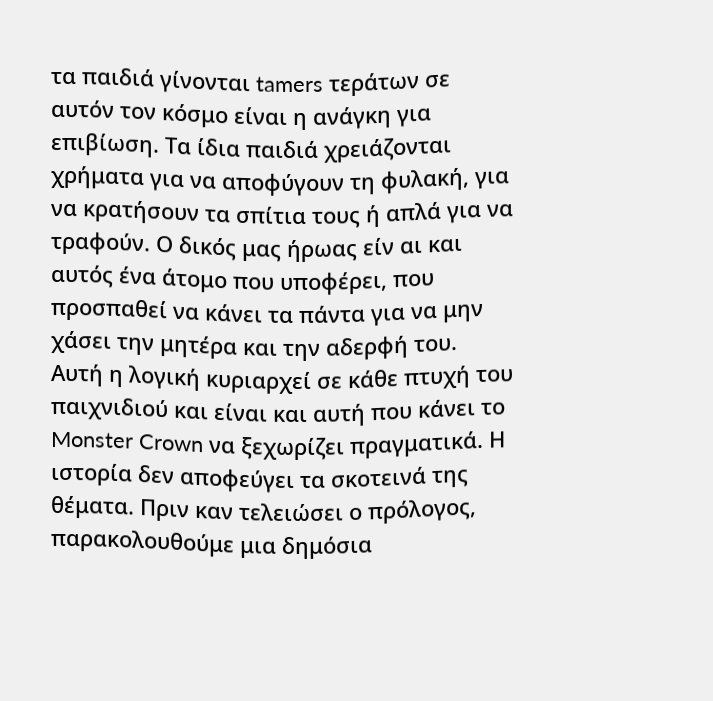τα παιδιά γίνονται tamers τεράτων σε αυτόν τον κόσμο είναι η ανάγκη για επιβίωση. Τα ίδια παιδιά χρειάζονται χρήματα για να αποφύγουν τη φυλακή, για να κρατήσουν τα σπίτια τους ή απλά για να τραφούν. Ο δικός μας ήρωας είν αι και αυτός ένα άτομο που υποφέρει, που προσπαθεί να κάνει τα πάντα για να μην χάσει την μητέρα και την αδερφή του.
Αυτή η λογική κυριαρχεί σε κάθε πτυχή του παιχνιδιού και είναι και αυτή που κάνει το Monster Crown να ξεχωρίζει πραγματικά. Η ιστορία δεν αποφεύγει τα σκοτεινά της θέματα. Πριν καν τελειώσει ο πρόλογος, παρακολουθούμε μια δημόσια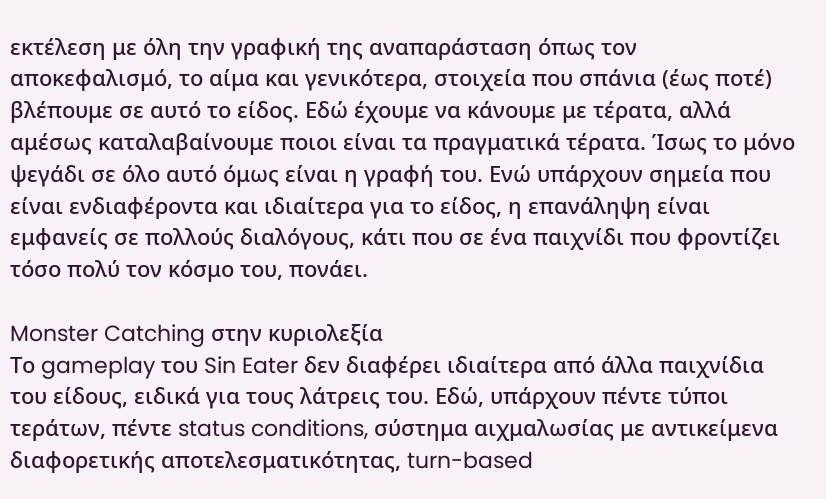εκτέλεση με όλη την γραφική της αναπαράσταση όπως τον αποκεφαλισμό, το αίμα και γενικότερα, στοιχεία που σπάνια (έως ποτέ) βλέπουμε σε αυτό το είδος. Εδώ έχουμε να κάνουμε με τέρατα, αλλά αμέσως καταλαβαίνουμε ποιοι είναι τα πραγματικά τέρατα. Ίσως το μόνο ψεγάδι σε όλο αυτό όμως είναι η γραφή του. Ενώ υπάρχουν σημεία που είναι ενδιαφέροντα και ιδιαίτερα για το είδος, η επανάληψη είναι εμφανείς σε πολλούς διαλόγους, κάτι που σε ένα παιχνίδι που φροντίζει τόσο πολύ τον κόσμο του, πονάει.

Monster Catching στην κυριολεξία
Το gameplay του Sin Eater δεν διαφέρει ιδιαίτερα από άλλα παιχνίδια του είδους, ειδικά για τους λάτρεις του. Εδώ, υπάρχουν πέντε τύποι τεράτων, πέντε status conditions, σύστημα αιχμαλωσίας με αντικείμενα διαφορετικής αποτελεσματικότητας, turn-based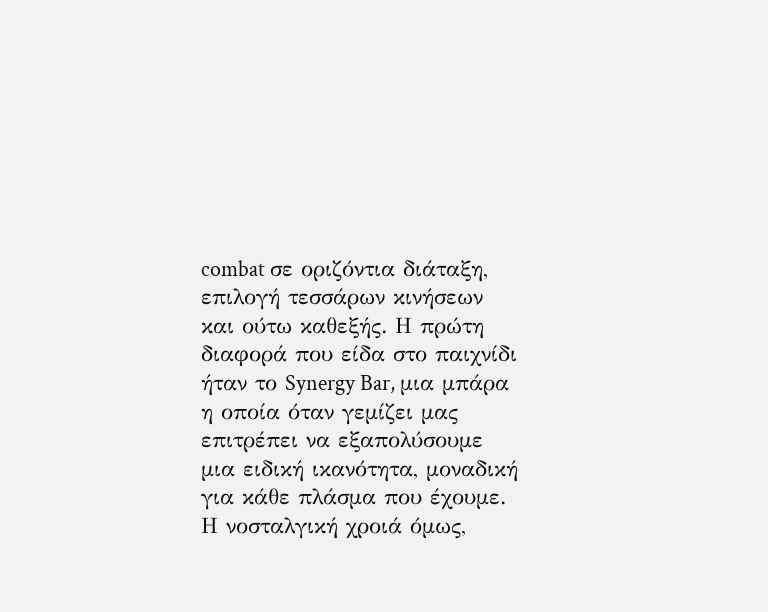combat σε οριζόντια διάταξη, επιλογή τεσσάρων κινήσεων και ούτω καθεξής. Η πρώτη διαφορά που είδα στο παιχνίδι ήταν το Synergy Bar, μια μπάρα η οποία όταν γεμίζει μας επιτρέπει να εξαπολύσουμε μια ειδική ικανότητα, μοναδική για κάθε πλάσμα που έχουμε.
Η νοσταλγική χροιά όμως,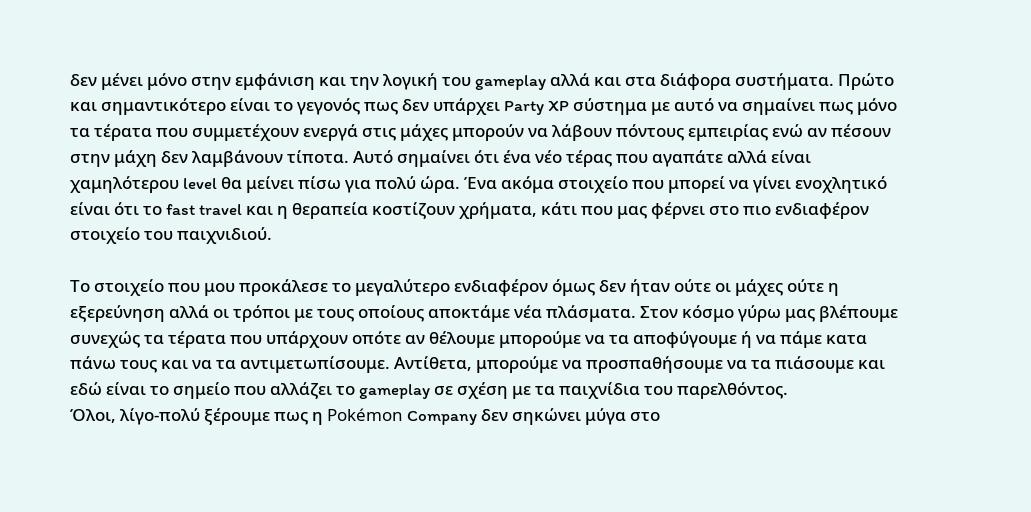δεν μένει μόνο στην εμφάνιση και την λογική του gameplay αλλά και στα διάφορα συστήματα. Πρώτο και σημαντικότερο είναι το γεγονός πως δεν υπάρχει Party XP σύστημα με αυτό να σημαίνει πως μόνο τα τέρατα που συμμετέχουν ενεργά στις μάχες μπορούν να λάβουν πόντους εμπειρίας ενώ αν πέσουν στην μάχη δεν λαμβάνουν τίποτα. Αυτό σημαίνει ότι ένα νέο τέρας που αγαπάτε αλλά είναι χαμηλότερου level θα μείνει πίσω για πολύ ώρα. Ένα ακόμα στοιχείο που μπορεί να γίνει ενοχλητικό είναι ότι το fast travel και η θεραπεία κοστίζουν χρήματα, κάτι που μας φέρνει στο πιο ενδιαφέρον στοιχείο του παιχνιδιού.

Το στοιχείο που μου προκάλεσε το μεγαλύτερο ενδιαφέρον όμως δεν ήταν ούτε οι μάχες ούτε η εξερεύνηση αλλά οι τρόποι με τους οποίους αποκτάμε νέα πλάσματα. Στον κόσμο γύρω μας βλέπουμε συνεχώς τα τέρατα που υπάρχουν οπότε αν θέλουμε μπορούμε να τα αποφύγουμε ή να πάμε κατα πάνω τους και να τα αντιμετωπίσουμε. Αντίθετα, μπορούμε να προσπαθήσουμε να τα πιάσουμε και εδώ είναι το σημείο που αλλάζει το gameplay σε σχέση με τα παιχνίδια του παρελθόντος.
Όλοι, λίγο-πολύ ξέρουμε πως η Pokémon Company δεν σηκώνει μύγα στο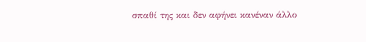σπαθί της και δεν αφήνει κανέναν άλλο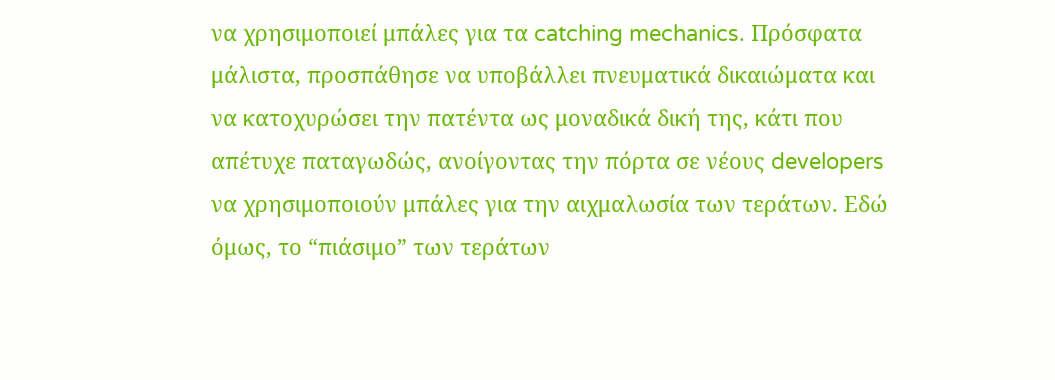να χρησιμοποιεί μπάλες για τα catching mechanics. Πρόσφατα μάλιστα, προσπάθησε να υποβάλλει πνευματικά δικαιώματα και να κατοχυρώσει την πατέντα ως μοναδικά δική της, κάτι που απέτυχε παταγωδώς, ανοίγοντας την πόρτα σε νέους developers να χρησιμοποιούν μπάλες για την αιχμαλωσία των τεράτων. Εδώ όμως, το “πιάσιμο” των τεράτων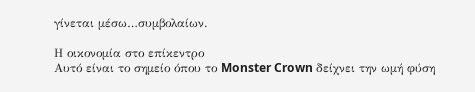γίνεται μέσω…συμβολαίων.

Η οικονομία στο επίκεντρο
Αυτό είναι το σημείο όπου το Monster Crown δείχνει την ωμή φύση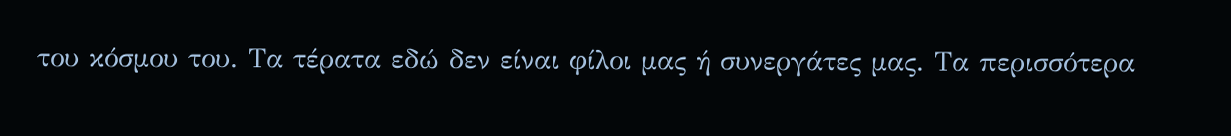του κόσμου του. Τα τέρατα εδώ δεν είναι φίλοι μας ή συνεργάτες μας. Τα περισσότερα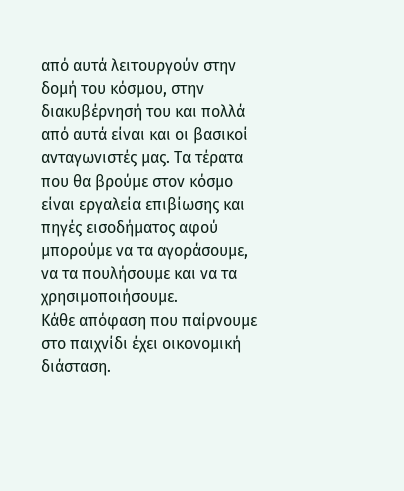από αυτά λειτουργούν στην δομή του κόσμου, στην διακυβέρνησή του και πολλά από αυτά είναι και οι βασικοί ανταγωνιστές μας. Τα τέρατα που θα βρούμε στον κόσμο είναι εργαλεία επιβίωσης και πηγές εισοδήματος αφού μπορούμε να τα αγοράσουμε, να τα πουλήσουμε και να τα χρησιμοποιήσουμε.
Κάθε απόφαση που παίρνουμε στο παιχνίδι έχει οικονομική διάσταση.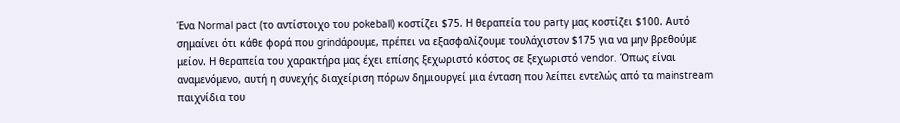Ένα Normal pact (το αντίστοιχο του pokeball) κοστίζει $75. Η θεραπεία του party μας κοστίζει $100. Αυτό σημαίνει ότι κάθε φορά που grindάρουμε, πρέπει να εξασφαλίζουμε τουλάχιστον $175 για να μην βρεθούμε μείον. Η θεραπεία του χαρακτήρα μας έχει επίσης ξεχωριστό κόστος σε ξεχωριστό vendor. Όπως είναι αναμενόμενο, αυτή η συνεχής διαχείριση πόρων δημιουργεί μια ένταση που λείπει εντελώς από τα mainstream παιχνίδια του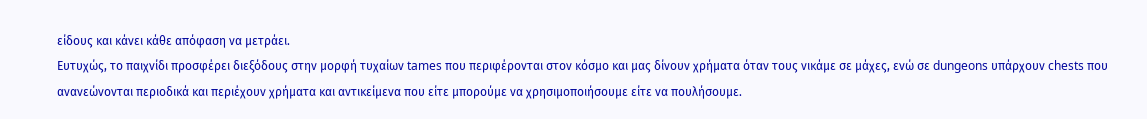είδους και κάνει κάθε απόφαση να μετράει.
Ευτυχώς, το παιχνίδι προσφέρει διεξόδους στην μορφή τυχαίων tames που περιφέρονται στον κόσμο και μας δίνουν χρήματα όταν τους νικάμε σε μάχες, ενώ σε dungeons υπάρχουν chests που ανανεώνονται περιοδικά και περιέχουν χρήματα και αντικείμενα που είτε μπορούμε να χρησιμοποιήσουμε είτε να πουλήσουμε.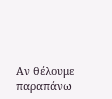Αν θέλουμε παραπάνω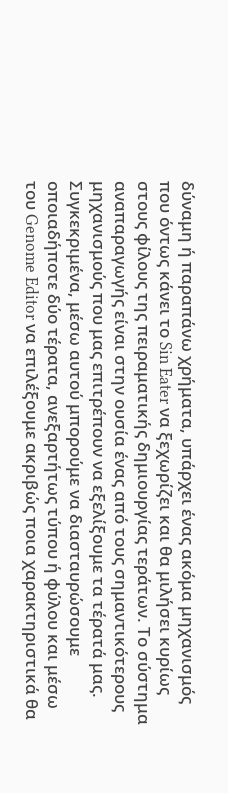δύναμη ή παραπάνω χρήματα, υπάρχει ένας ακόμα μηχανισμός που όντως κάνει το Sin Eater να ξεχωρίζει και θα μιλήσει κυρίως στους φίλους της πειραματικής δημιουργίας τεράτων. Το σύστημα αναπαραγωγής είναι στην ουσία ένας από τους σημαντικότερους μηχανισμούς που μας επιτρέπουν να εξελίξουμε τα τέρατά μας. Συγκεκριμένα, μέσω αυτού μπορούμε να διασταυρώσουμε οποιαδήποτε δύο τέρατα, ανεξαρτήτως τύπου ή φύλου και μέσω του Genome Editor να επιλέξουμε ακριβώς ποια χαρακτηριστικά θα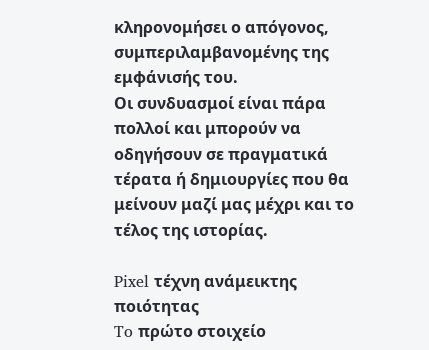κληρονομήσει ο απόγονος, συμπεριλαμβανομένης της εμφάνισής του.
Οι συνδυασμοί είναι πάρα πολλοί και μπορούν να οδηγήσουν σε πραγματικά τέρατα ή δημιουργίες που θα μείνουν μαζί μας μέχρι και το τέλος της ιστορίας.

Pixel τέχνη ανάμεικτης ποιότητας
To πρώτο στοιχείο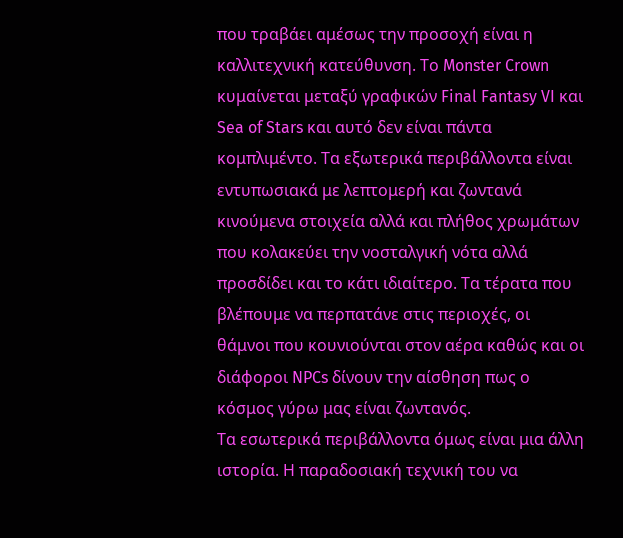που τραβάει αμέσως την προσοχή είναι η καλλιτεχνική κατεύθυνση. Το Monster Crown κυμαίνεται μεταξύ γραφικών Final Fantasy VI και Sea of Stars και αυτό δεν είναι πάντα κομπλιμέντο. Τα εξωτερικά περιβάλλοντα είναι εντυπωσιακά με λεπτομερή και ζωντανά κινούμενα στοιχεία αλλά και πλήθος χρωμάτων που κολακεύει την νοσταλγική νότα αλλά προσδίδει και το κάτι ιδιαίτερο. Τα τέρατα που βλέπουμε να περπατάνε στις περιοχές, οι θάμνοι που κουνιούνται στον αέρα καθώς και οι διάφοροι NPCs δίνουν την αίσθηση πως ο κόσμος γύρω μας είναι ζωντανός.
Τα εσωτερικά περιβάλλοντα όμως είναι μια άλλη ιστορία. Η παραδοσιακή τεχνική του να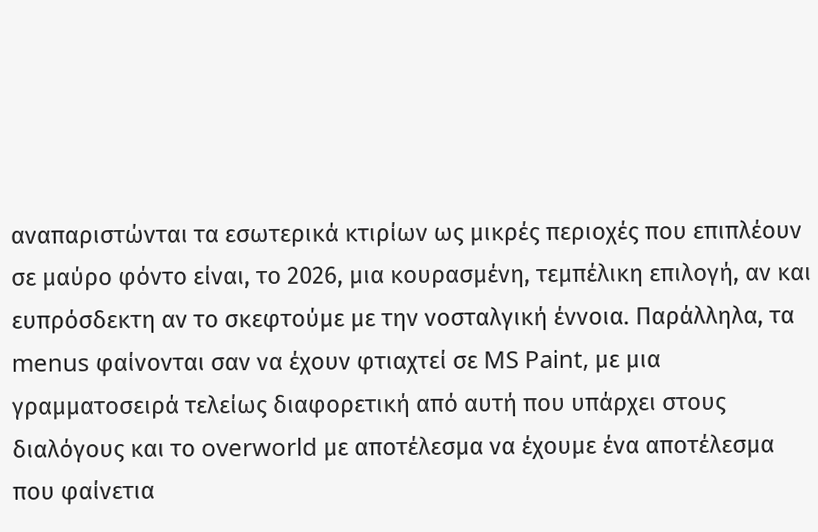αναπαριστώνται τα εσωτερικά κτιρίων ως μικρές περιοχές που επιπλέουν σε μαύρο φόντο είναι, το 2026, μια κουρασμένη, τεμπέλικη επιλογή, αν και ευπρόσδεκτη αν το σκεφτούμε με την νοσταλγική έννοια. Παράλληλα, τα menus φαίνονται σαν να έχουν φτιαχτεί σε MS Paint, με μια γραμματοσειρά τελείως διαφορετική από αυτή που υπάρχει στους διαλόγους και το overworld με αποτέλεσμα να έχουμε ένα αποτέλεσμα που φαίνετια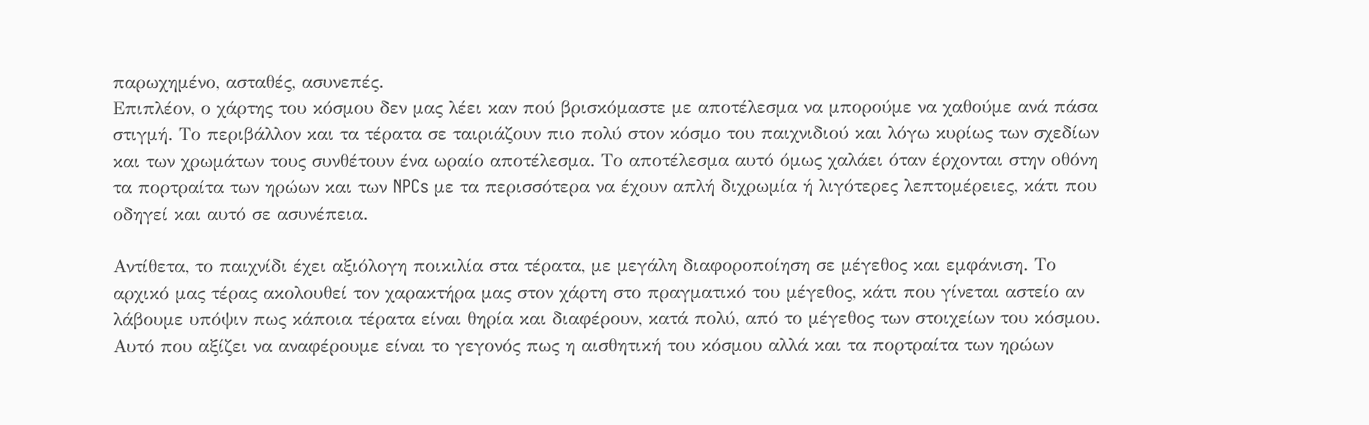παρωχημένο, ασταθές, ασυνεπές.
Επιπλέον, ο χάρτης του κόσμου δεν μας λέει καν πού βρισκόμαστε με αποτέλεσμα να μπορούμε να χαθούμε ανά πάσα στιγμή. Το περιβάλλον και τα τέρατα σε ταιριάζουν πιο πολύ στον κόσμο του παιχνιδιού και λόγω κυρίως των σχεδίων και των χρωμάτων τους συνθέτουν ένα ωραίο αποτέλεσμα. Το αποτέλεσμα αυτό όμως χαλάει όταν έρχονται στην οθόνη τα πορτραίτα των ηρώων και των NPCs με τα περισσότερα να έχουν απλή διχρωμία ή λιγότερες λεπτομέρειες, κάτι που οδηγεί και αυτό σε ασυνέπεια.

Αντίθετα, το παιχνίδι έχει αξιόλογη ποικιλία στα τέρατα, με μεγάλη διαφοροποίηση σε μέγεθος και εμφάνιση. Το αρχικό μας τέρας ακολουθεί τον χαρακτήρα μας στον χάρτη στο πραγματικό του μέγεθος, κάτι που γίνεται αστείο αν λάβουμε υπόψιν πως κάποια τέρατα είναι θηρία και διαφέρουν, κατά πολύ, από το μέγεθος των στοιχείων του κόσμου.
Αυτό που αξίζει να αναφέρουμε είναι το γεγονός πως η αισθητική του κόσμου αλλά και τα πορτραίτα των ηρώων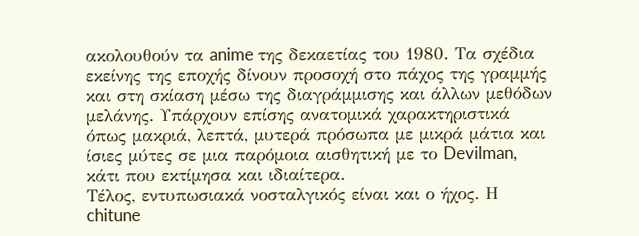ακολουθούν τα anime της δεκαετίας του 1980. Τα σχέδια εκείνης της εποχής δίνουν προσοχή στο πάχος της γραμμής και στη σκίαση μέσω της διαγράμμισης και άλλων μεθόδων μελάνης. Υπάρχουν επίσης ανατομικά χαρακτηριστικά όπως μακριά, λεπτά, μυτερά πρόσωπα με μικρά μάτια και ίσιες μύτες σε μια παρόμοια αισθητική με το Devilman, κάτι που εκτίμησα και ιδιαίτερα.
Τέλος, εντυπωσιακά νοσταλγικός είναι και ο ήχος. Η chitune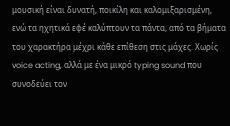μουσική είναι δυνατή, ποικίλη και καλομιξαρισμένη, ενώ τα ηχητικά εφέ καλύπτουν τα πάντα, από τα βήματα του χαρακτήρα μέχρι κάθε επίθεση στις μάχες. Χωρίς voice acting, αλλά με ένα μικρό typing sound που συνοδεύει τον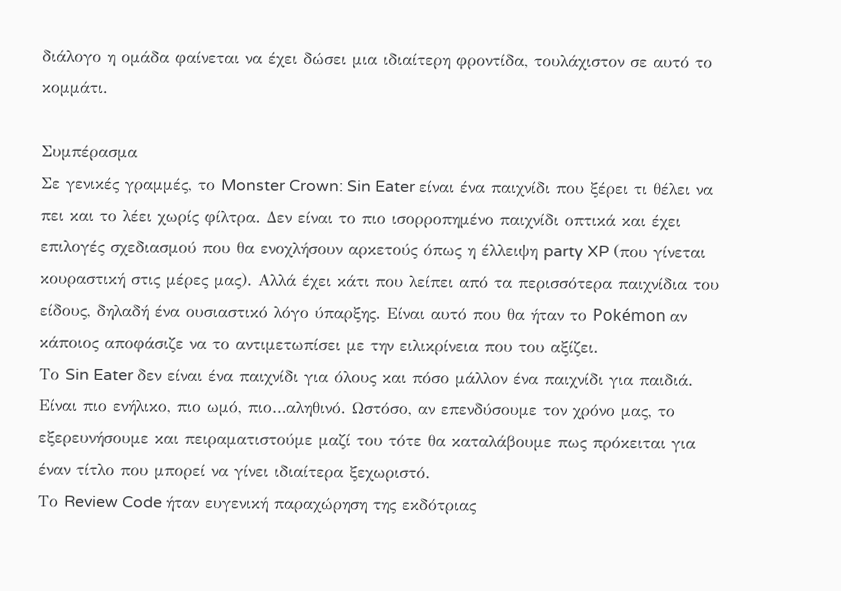διάλογο η ομάδα φαίνεται να έχει δώσει μια ιδιαίτερη φροντίδα, τουλάχιστον σε αυτό το κομμάτι.

Συμπέρασμα
Σε γενικές γραμμές, το Monster Crown: Sin Eater είναι ένα παιχνίδι που ξέρει τι θέλει να πει και το λέει χωρίς φίλτρα. Δεν είναι το πιο ισορροπημένο παιχνίδι οπτικά και έχει επιλογές σχεδιασμού που θα ενοχλήσουν αρκετούς όπως η έλλειψη party XP (που γίνεται κουραστική στις μέρες μας). Αλλά έχει κάτι που λείπει από τα περισσότερα παιχνίδια του είδους, δηλαδή ένα ουσιαστικό λόγο ύπαρξης. Είναι αυτό που θα ήταν το Pokémon αν κάποιος αποφάσιζε να το αντιμετωπίσει με την ειλικρίνεια που του αξίζει.
Το Sin Eater δεν είναι ένα παιχνίδι για όλους και πόσο μάλλον ένα παιχνίδι για παιδιά. Είναι πιο ενήλικο, πιο ωμό, πιο…αληθινό. Ωστόσο, αν επενδύσουμε τον χρόνο μας, το εξερευνήσουμε και πειραματιστούμε μαζί του τότε θα καταλάβουμε πως πρόκειται για έναν τίτλο που μπορεί να γίνει ιδιαίτερα ξεχωριστό.
Το Review Code ήταν ευγενική παραχώρηση της εκδότριας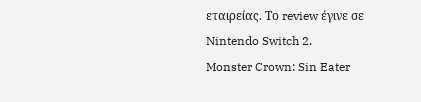εταιρείας. Το review έγινε σε Nintendo Switch 2.
Monster Crown: Sin Eater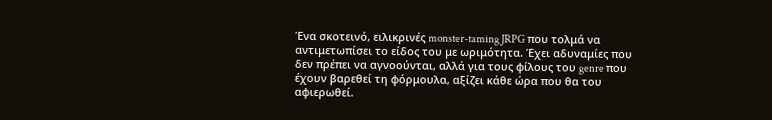Ένα σκοτεινό, ειλικρινές monster-taming JRPG που τολμά να αντιμετωπίσει το είδος του με ωριμότητα. Έχει αδυναμίες που δεν πρέπει να αγνοούνται, αλλά για τους φίλους του genre που έχουν βαρεθεί τη φόρμουλα, αξίζει κάθε ώρα που θα του αφιερωθεί.